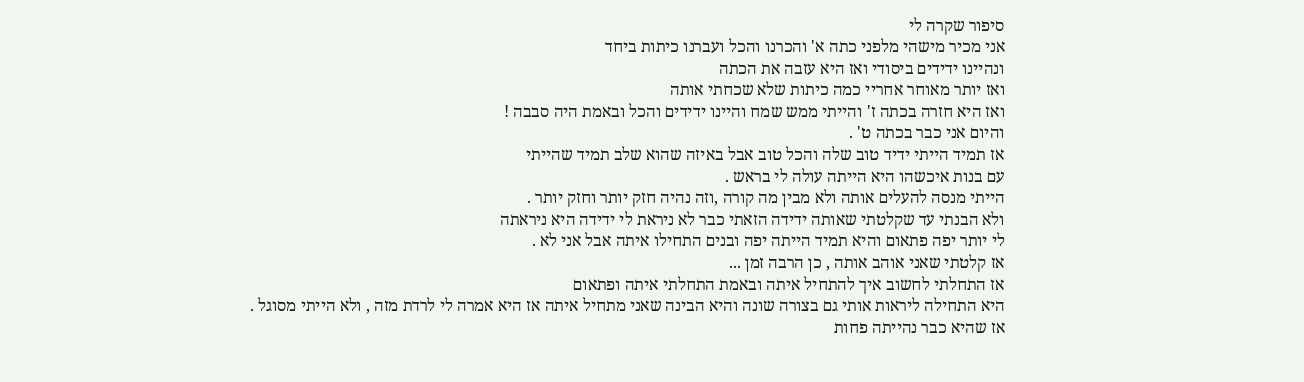סיפור שקרה לי
אני מכיר מישהי מלפני כתה א' והכרנו והכל ועברנו כיתות ביחד
ונהיינו ידידים ביסודי ואז היא עזבה את הכתה
ואז יותר מאוחר אחריי כמה כיתות שלא שכחתי אותה
ואז היא חזרה בכתה ז' והייתי ממש שמח והיינו ידידים והכל ובאמת היה סבבה !
והיום אני כבר בכתה ט' .
אז תמיד הייתי ידיד טוב שלה והכל טוב אבל באיזה שהוא שלב תמיד שהייתי
עם בנות איכשהו היא הייתה עולה לי בראש .
הייתי מנסה להעלים אותה ולא מבין מה קורה ,וזה נהיה חזק יותר וחזק יותר .
ולא הבנתי עד שקלטתי שאותה ידידה הזאתי כבר לא ניראת לי ידידה היא ניראתה
לי יותר יפה פתאום והיא תמיד הייתה יפה ובנים התחילו איתה אבל אני לא .
אז קלטתי שאני אוהב אותה , כן הרבה זמן ...
אז התחלתי לחשוב איך להתחיל איתה ובאמת התחלתי איתה ופתאום
היא התחילה ליראות אותי גם בצורה שונה והיא הבינה שאני מתחיל איתה אז היא אמרה לי לרדת מזה , ולא הייתי מסוגל .
אז שהיא כבר נהייתה פחות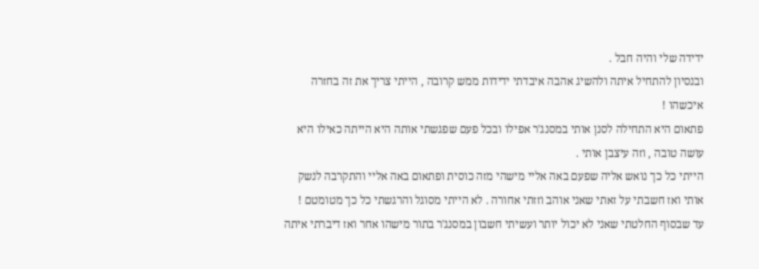ידידה שלי והיה חבל .
ובנסיון להתחיל איתה ולהשיג אהבה איבדתי ידידות ממש קרובה , הייתי צריך את זה בחזרה איכשהו !
פתאום היא התחילה לסנן אותי במסנג'ר אפילו ובכל פעם שפגשתי אותה היא הייתה כאילו היא עושה טובה , וזה עיצבן אותי .
הייתי כל כך נואש אליה שפעם באה אליי מישהי מזה כוסית ופתאום באה אליי והתקרבה לנשק אותי ואז חשבתי על זאתי שאני אוהב וזזתי אחורה . לא הייתי מסוגל והרגשתי כל כך מטומטם !
עד שבסוף החלטתי שאני לא יכול יותר ועשיתי חשבון במסנג'ר בתור מישהו אחר ואז דיברתי איתה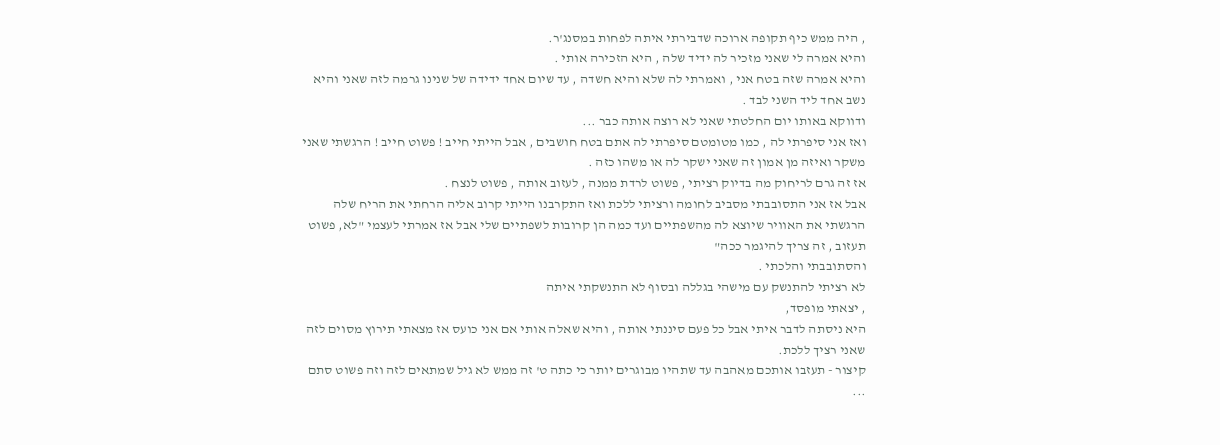, היה ממש כיף תקופה ארוכה שדבירתי איתה לפחות במסנג'ר.
והיא אמרה לי שאני מזכיר לה ידיד שלה , היא הזכירה אותי .
והיא אמרה שזה בטח אני , ואמרתי לה שלא והיא חשדה , עד שיום אחד ידידה של שנינו גרמה לזה שאני והיא
נשב אחד ליד השני לבד .
ודווקא באותו יום החלטתי שאני לא רוצה אותה כבר ...
ואז אני סיפרתי לה , כמו מטומטם סיפרתי לה אתם בטח חושבים , אבל הייתי חייב ! פשוט חייב ! הרגשתי שאני משקר ואיזה מן אמון זה שאני ישקר לה או משהו כזה .
אז זה גרם לריחוק מה בדיוק רציתי , פשוט לרדת ממנה , לעזוב אותה , פשוט לנצח .
אבל אז אני התסובבתי מסביב לחומה ורציתי ללכת ואז התקרבנו הייתי קרוב אליה הרחתי את הריח שלה
הרגשתי את האוויר שיוצא לה מהשפתיים ועד כמה הן קרובות לשפתיים שלי אבל אז אמרתי לעצמי "לא, פשוט תעזוב , זה צריך להיגמר ככה"
והסתובבתי והלכתי .
לא רציתי להתנשק עם מישהי בגללה ובסוף לא התנשקתי איתה
, יצאתי מופסד,
היא ניסתה לדבר איתי אבל כל פעם סיננתי אותה , והיא שאלה אותי אם אני כועס אז מצאתי תירוץ מסוים לזה שאני רציך ללכת.
קיצור - תעזבו אותכם מאהבה עד שתהיו מבוגרים יותר כי כתה ט' זה ממש לא גיל שמתאים לזה וזה פשוט סתם ...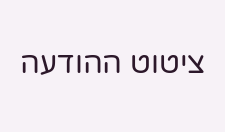ציטוט ההודעה